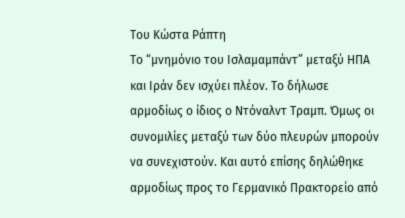Του Κώστα Ράπτη
Το “μνημόνιο του Ισλαμαμπάντ” μεταξύ ΗΠΑ και Ιράν δεν ισχύει πλέον. Το δήλωσε αρμοδίως ο ίδιος ο Ντόναλντ Τραμπ. Όμως οι συνομιλίες μεταξύ των δύο πλευρών μπορούν να συνεχιστούν. Και αυτό επίσης δηλώθηκε αρμοδίως προς το Γερμανικό Πρακτορείο από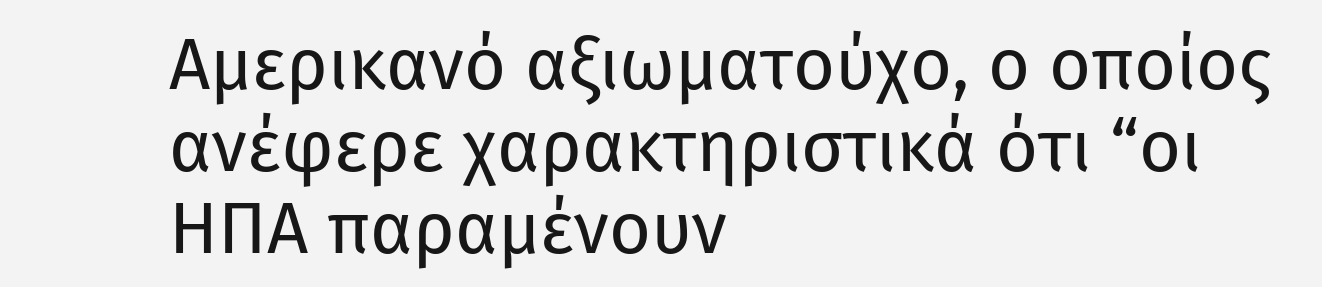Αμερικανό αξιωματούχο, ο οποίος ανέφερε χαρακτηριστικά ότι “οι ΗΠΑ παραμένουν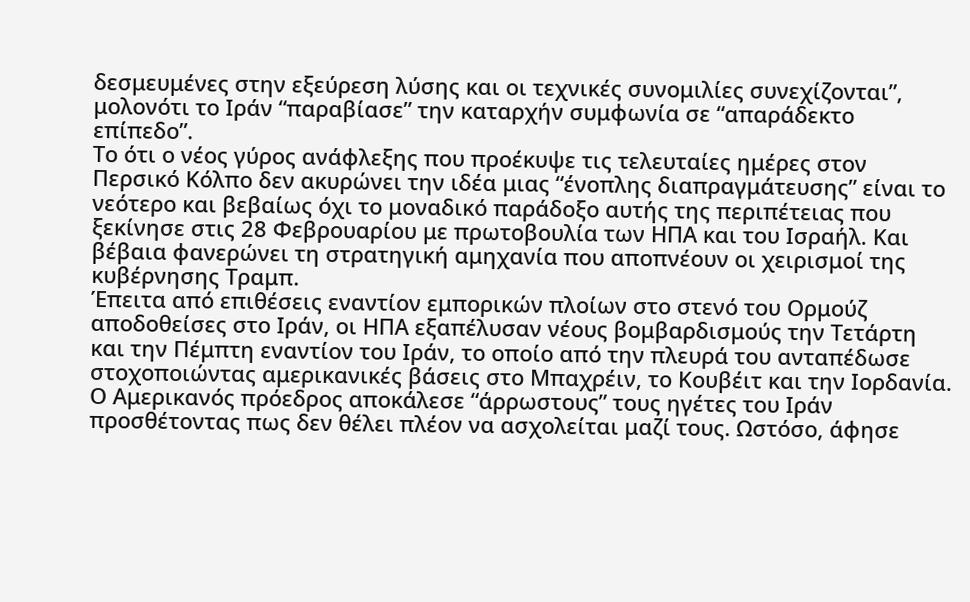δεσμευμένες στην εξεύρεση λύσης και οι τεχνικές συνομιλίες συνεχίζονται”, μολονότι το Ιράν “παραβίασε” την καταρχήν συμφωνία σε “απαράδεκτο επίπεδο”.
Το ότι ο νέος γύρος ανάφλεξης που προέκυψε τις τελευταίες ημέρες στον Περσικό Κόλπο δεν ακυρώνει την ιδέα μιας “ένοπλης διαπραγμάτευσης” είναι το νεότερο και βεβαίως όχι το μοναδικό παράδοξο αυτής της περιπέτειας που ξεκίνησε στις 28 Φεβρουαρίου με πρωτοβουλία των ΗΠΑ και του Ισραήλ. Και βέβαια φανερώνει τη στρατηγική αμηχανία που αποπνέουν οι χειρισμοί της κυβέρνησης Τραμπ.
Έπειτα από επιθέσεις εναντίον εμπορικών πλοίων στο στενό του Ορμούζ αποδοθείσες στο Ιράν, οι ΗΠΑ εξαπέλυσαν νέους βομβαρδισμούς την Τετάρτη και την Πέμπτη εναντίον του Ιράν, το οποίο από την πλευρά του ανταπέδωσε στοχοποιώντας αμερικανικές βάσεις στο Μπαχρέιν, το Κουβέιτ και την Ιορδανία.
Ο Αμερικανός πρόεδρος αποκάλεσε “άρρωστους” τους ηγέτες του Ιράν προσθέτοντας πως δεν θέλει πλέον να ασχολείται μαζί τους. Ωστόσο, άφησε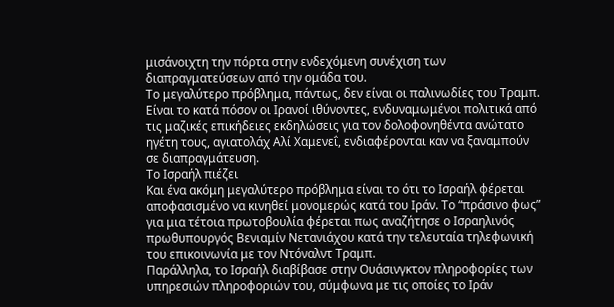μισάνοιχτη την πόρτα στην ενδεχόμενη συνέχιση των διαπραγματεύσεων από την ομάδα του.
Το μεγαλύτερο πρόβλημα, πάντως, δεν είναι οι παλινωδίες του Τραμπ. Είναι το κατά πόσον οι Ιρανοί ιθύνοντες, ενδυναμωμένοι πολιτικά από τις μαζικές επικήδειες εκδηλώσεις για τον δολοφονηθέντα ανώτατο ηγέτη τους, αγιατολάχ Αλί Χαμενεΐ, ενδιαφέρονται καν να ξαναμπούν σε διαπραγμάτευση.
Το Ισραήλ πιέζει
Και ένα ακόμη μεγαλύτερο πρόβλημα είναι το ότι το Ισραήλ φέρεται αποφασισμένο να κινηθεί μονομερώς κατά του Ιράν. Το “πράσινο φως” για μια τέτοια πρωτοβουλία φέρεται πως αναζήτησε ο Ισραηλινός πρωθυπουργός Βενιαμίν Νετανιάχου κατά την τελευταία τηλεφωνική του επικοινωνία με τον Ντόναλντ Τραμπ.
Παράλληλα, το Ισραήλ διαβίβασε στην Ουάσινγκτον πληροφορίες των υπηρεσιών πληροφοριών του, σύμφωνα με τις οποίες το Ιράν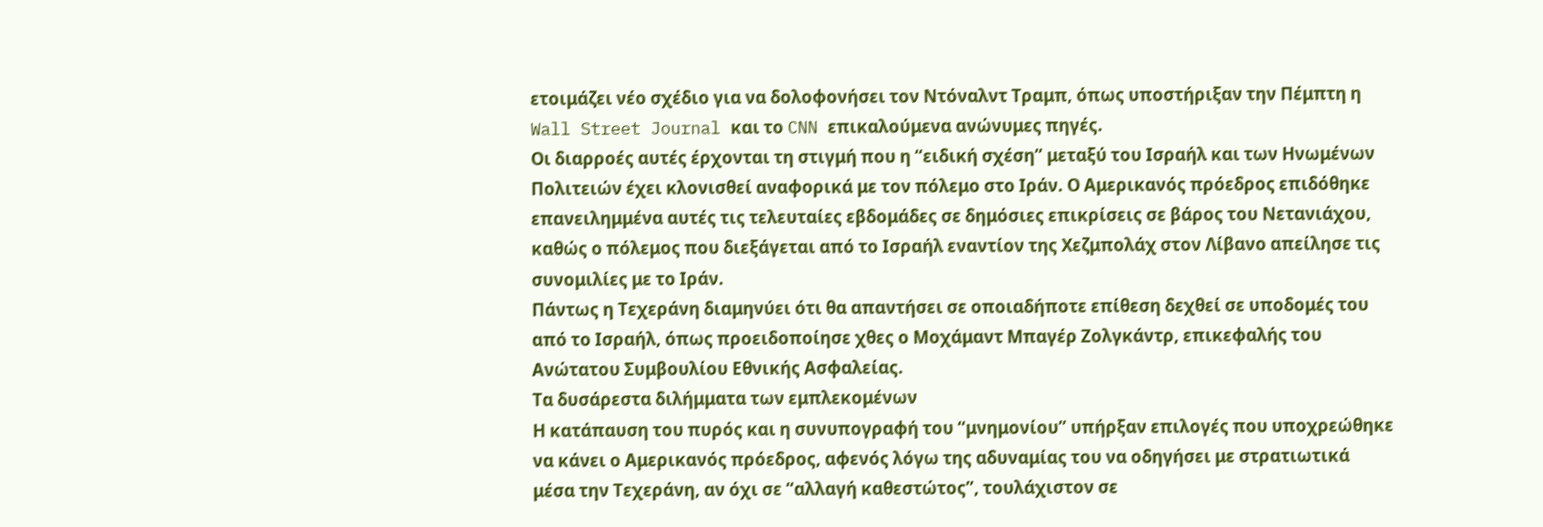ετοιμάζει νέο σχέδιο για να δολοφονήσει τον Ντόναλντ Τραμπ, όπως υποστήριξαν την Πέμπτη η Wall Street Journal και το CNN επικαλούμενα ανώνυμες πηγές.
Οι διαρροές αυτές έρχονται τη στιγμή που η “ειδική σχέση” μεταξύ του Ισραήλ και των Ηνωμένων Πολιτειών έχει κλονισθεί αναφορικά με τον πόλεμο στο Ιράν. Ο Αμερικανός πρόεδρος επιδόθηκε επανειλημμένα αυτές τις τελευταίες εβδομάδες σε δημόσιες επικρίσεις σε βάρος του Νετανιάχου, καθώς ο πόλεμος που διεξάγεται από το Ισραήλ εναντίον της Χεζμπολάχ στον Λίβανο απείλησε τις συνομιλίες με το Ιράν.
Πάντως η Τεχεράνη διαμηνύει ότι θα απαντήσει σε οποιαδήποτε επίθεση δεχθεί σε υποδομές του από το Ισραήλ, όπως προειδοποίησε χθες ο Μοχάμαντ Μπαγέρ Ζολγκάντρ, επικεφαλής του Ανώτατου Συμβουλίου Εθνικής Ασφαλείας.
Τα δυσάρεστα διλήμματα των εμπλεκομένων
Η κατάπαυση του πυρός και η συνυπογραφή του “μνημονίου” υπήρξαν επιλογές που υποχρεώθηκε να κάνει ο Αμερικανός πρόεδρος, αφενός λόγω της αδυναμίας του να οδηγήσει με στρατιωτικά μέσα την Τεχεράνη, αν όχι σε “αλλαγή καθεστώτος”, τουλάχιστον σε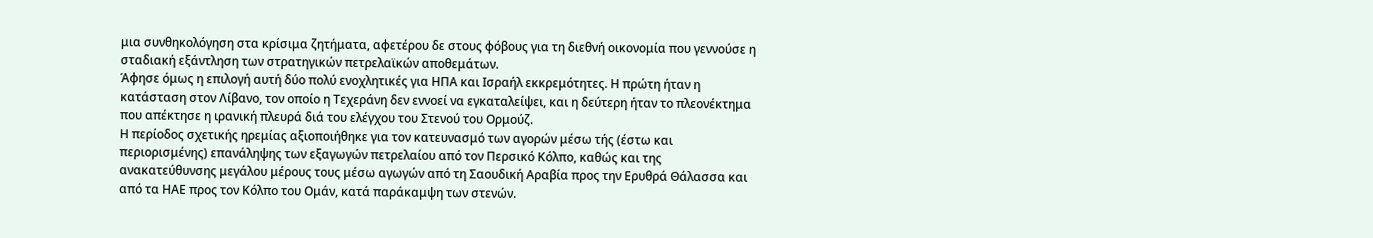μια συνθηκολόγηση στα κρίσιμα ζητήματα, αφετέρου δε στους φόβους για τη διεθνή οικονομία που γεννούσε η σταδιακή εξάντληση των στρατηγικών πετρελαϊκών αποθεμάτων.
Άφησε όμως η επιλογή αυτή δύο πολύ ενοχλητικές για ΗΠΑ και Ισραήλ εκκρεμότητες. Η πρώτη ήταν η κατάσταση στον Λίβανο, τον οποίο η Τεχεράνη δεν εννοεί να εγκαταλείψει, και η δεύτερη ήταν το πλεονέκτημα που απέκτησε η ιρανική πλευρά διά του ελέγχου του Στενού του Ορμούζ.
Η περίοδος σχετικής ηρεμίας αξιοποιήθηκε για τον κατευνασμό των αγορών μέσω τής (έστω και περιορισμένης) επανάληψης των εξαγωγών πετρελαίου από τον Περσικό Κόλπο, καθώς και της ανακατεύθυνσης μεγάλου μέρους τους μέσω αγωγών από τη Σαουδική Αραβία προς την Ερυθρά Θάλασσα και από τα ΗΑΕ προς τον Κόλπο του Ομάν, κατά παράκαμψη των στενών.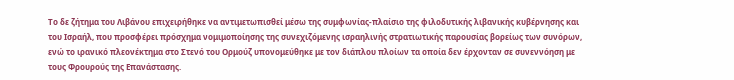Το δε ζήτημα του Λιβάνου επιχειρήθηκε να αντιμετωπισθεί μέσω της συμφωνίας-πλαίσιο της φιλοδυτικής λιβανικής κυβέρνησης και του Ισραήλ, που προσφέρει πρόσχημα νομιμοποίησης της συνεχιζόμενης ισραηλινής στρατιωτικής παρουσίας βορείως των συνόρων, ενώ το ιρανικό πλεονέκτημα στο Στενό του Ορμούζ υπονομεύθηκε με τον διάπλου πλοίων τα οποία δεν έρχονταν σε συνεννόηση με τους Φρουρούς της Επανάστασης.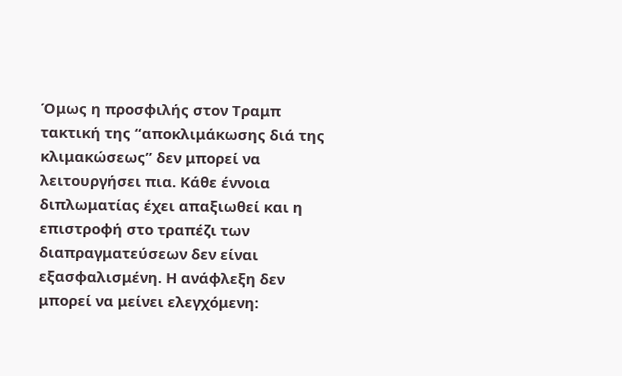Όμως η προσφιλής στον Τραμπ τακτική της “αποκλιμάκωσης διά της κλιμακώσεως” δεν μπορεί να λειτουργήσει πια. Κάθε έννοια διπλωματίας έχει απαξιωθεί και η επιστροφή στο τραπέζι των διαπραγματεύσεων δεν είναι εξασφαλισμένη. Η ανάφλεξη δεν μπορεί να μείνει ελεγχόμενη: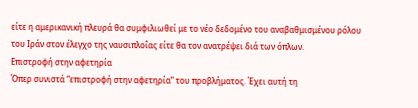είτε η αμερικανική πλευρά θα συμφιλιωθεί με το νέο δεδομένο του αναβαθμισμένου ρόλου του Ιράν στον έλεγχο της ναυσιπλοΐας είτε θα τον ανατρέψει διά των όπλων.
Επιστροφή στην αφετηρία
Όπερ συνιστά “επιστροφή στην αφετηρία” του προβλήματος. Έχει αυτή τη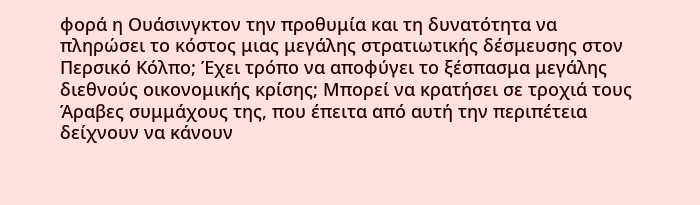φορά η Ουάσινγκτον την προθυμία και τη δυνατότητα να πληρώσει το κόστος μιας μεγάλης στρατιωτικής δέσμευσης στον Περσικό Κόλπο; Έχει τρόπο να αποφύγει το ξέσπασμα μεγάλης διεθνούς οικονομικής κρίσης; Μπορεί να κρατήσει σε τροχιά τους Άραβες συμμάχους της, που έπειτα από αυτή την περιπέτεια δείχνουν να κάνουν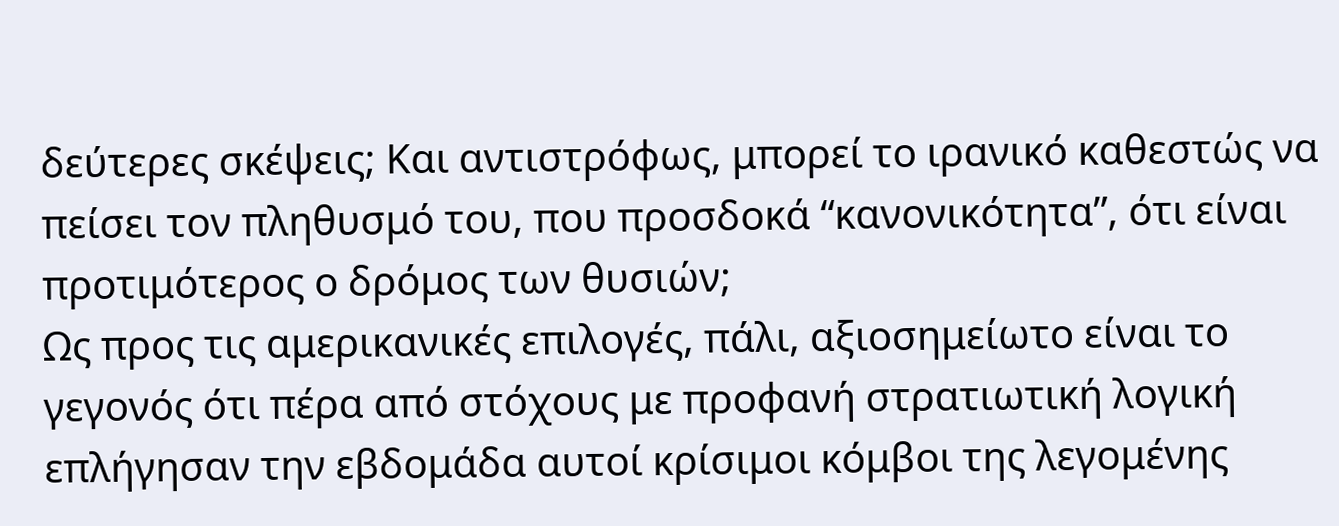δεύτερες σκέψεις; Και αντιστρόφως, μπορεί το ιρανικό καθεστώς να πείσει τον πληθυσμό του, που προσδοκά “κανονικότητα”, ότι είναι προτιμότερος ο δρόμος των θυσιών;
Ως προς τις αμερικανικές επιλογές, πάλι, αξιοσημείωτο είναι το γεγονός ότι πέρα από στόχους με προφανή στρατιωτική λογική επλήγησαν την εβδομάδα αυτοί κρίσιμοι κόμβοι της λεγομένης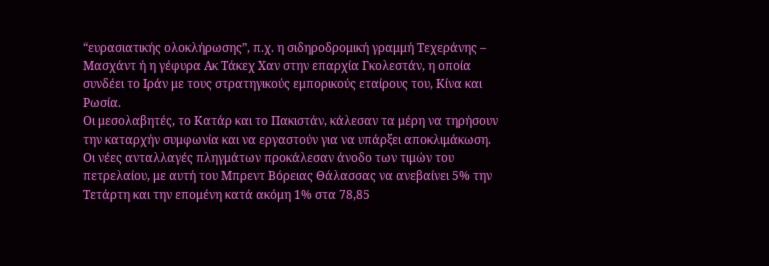“ευρασιατικής ολοκλήρωσης”, π.χ. η σιδηροδρομική γραμμή Τεχεράνης – Μασχάντ ή η γέφυρα Ακ Τάκεχ Χαν στην επαρχία Γκολεστάν, η οποία συνδέει το Ιράν με τους στρατηγικούς εμπορικούς εταίρους του, Κίνα και Ρωσία.
Οι μεσολαβητές, το Κατάρ και το Πακιστάν, κάλεσαν τα μέρη να τηρήσουν την καταρχήν συμφωνία και να εργαστούν για να υπάρξει αποκλιμάκωση.
Οι νέες ανταλλαγές πληγμάτων προκάλεσαν άνοδο των τιμών του πετρελαίου, με αυτή του Μπρεντ Βόρειας Θάλασσας να ανεβαίνει 5% την Τετάρτη και την επομένη κατά ακόμη 1% στα 78,85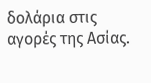δολάρια στις αγορές της Ασίας.